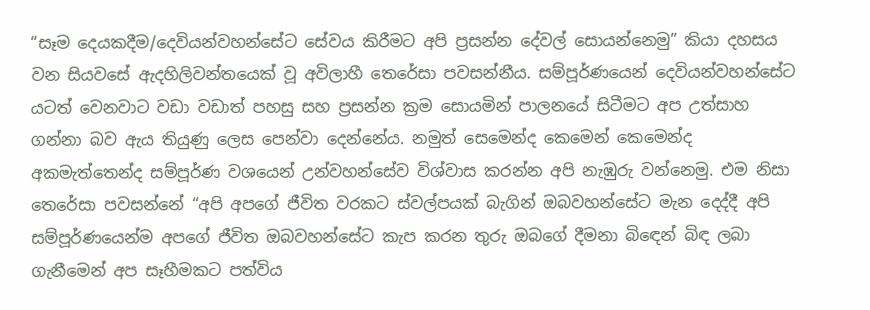“සෑම දෙයකදීම/දෙවියන්වහන්සේට සේවය කිරීමට අපි ප්‍රසන්න දේවල් සොයන්නෙමු” කියා දහසය වන සියවසේ ඇදහිලිවන්තයෙක් වූ අවිලාහී තෙරේසා පවසන්නීය. සම්පූර්ණයෙන් දෙවියන්වහන්සේට යටත් වෙනවාට වඩා වඩාත් පහසු සහ ප්‍රසන්න ක්‍රම සොයමින් පාලනයේ සිටීමට අප උත්සාහ ගන්නා බව ඇය තියුණු ලෙස පෙන්වා දෙන්නේය. නමුත් සෙමෙන්ද කෙමෙන් කෙමෙන්ද අකමැත්තෙන්ද සම්පූර්ණ වශයෙන් උන්වහන්සේව විශ්වාස කරන්න අපි නැඹුරු වන්නෙමු. එම නිසා තෙරේසා පවසන්නේ “අපි අපගේ ජීවිත වරකට ස්වල්පයක් බැගින් ඔබවහන්සේට මැන දෙද්දී අපි සම්පූර්ණයෙන්ම අපගේ ජීවිත ඔබවහන්සේට කැප කරන තුරු ඔබගේ දීමනා බිඳෙන් බිඳ ලබා ගැනීමෙන් අප සෑහීමකට පත්විය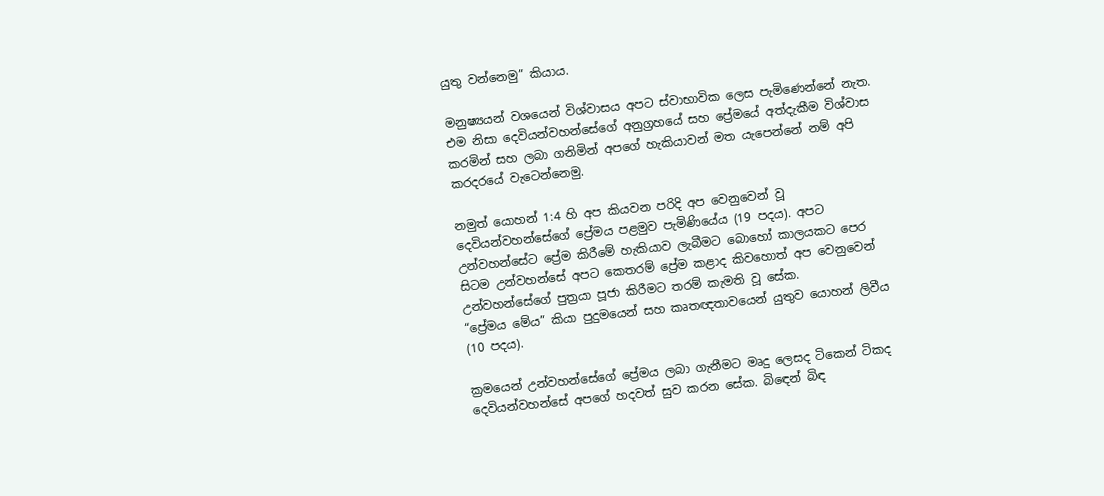යුතු වන්නෙමු” කියාය.

මනුෂ්‍යයන් වශයෙන් විශ්වාසය අපට ස්වාභාවික ලෙස පැමිණෙන්නේ නැත. එම නිසා දෙවියන්වහන්සේගේ අනුග්‍රහයේ සහ ප්‍රේමයේ අත්දැකීම විශ්වාස කරමින් සහ ලබා ගනිමින් අපගේ හැකියාවන් මත යැපෙන්නේ නම් අපි කරදරයේ වැටෙන්නෙමු.

නමුත් යොහන් 1:4 හි අප කියවන පරිදි අප වෙනුවෙන් වූ දෙවියන්වහන්සේගේ ප්‍රේමය පළමුව පැමිණියේය (19 පදය). අපට උන්වහන්සේට ප්‍රේම කිරීමේ හැකියාව ලැබීමට බොහෝ කාලයකට පෙර සිටම උන්වහන්සේ අපට කෙතරම් ප්‍රේම කළාද කිවහොත් අප වෙනුවෙන් උන්වහන්සේගේ පුත්‍රයා පූජා කිරීමට තරම් කැමති වූ සේක.
“ප්‍රේමය මේය” කියා පුදුමයෙන් සහ කෘතඥතාවයෙන් යුතුව යොහන් ලිවීය (10 පදය).

ක්‍රමයෙන් උන්වහන්සේගේ ප්‍රේමය ලබා ගැනීමට මෘදු ලෙසද ටිකෙන් ටිකද දෙවියන්වහන්සේ අපගේ හදවත් සුව කරන සේක. බිඳෙන් බිඳ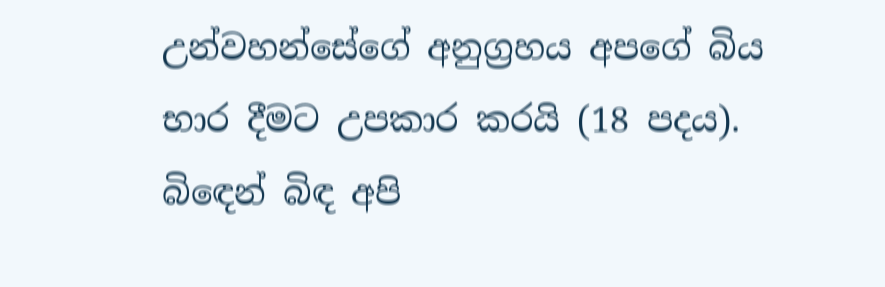උන්වහන්සේගේ අනුග්‍රහය අපගේ බිය භාර දීමට උපකාර කරයි (18 පදය). බිඳෙන් බිඳ අපි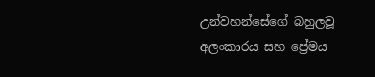උන්වහන්සේගේ බහුලවූ අලංකාරය සහ ප්‍රේමය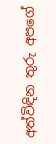අත්විඳින තුරු අපගේ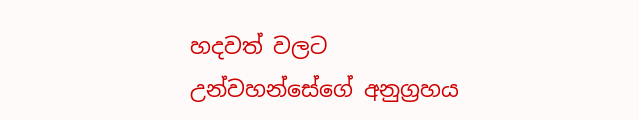හදවත් වලට උන්වහන්සේගේ අනුග්‍රහය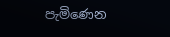පැමිණෙන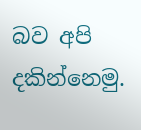බව අපි දකින්නෙමු.